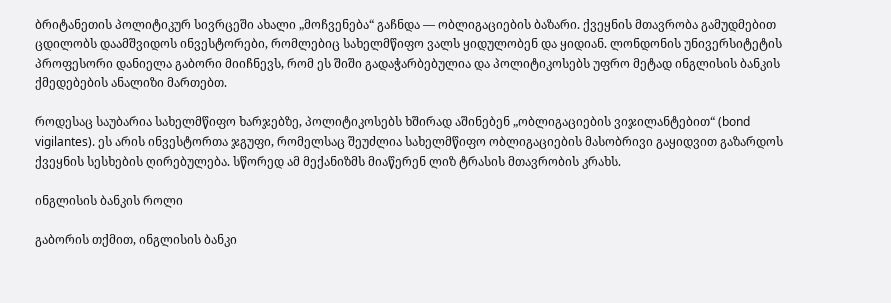ბრიტანეთის პოლიტიკურ სივრცეში ახალი „მოჩვენება“ გაჩნდა — ობლიგაციების ბაზარი. ქვეყნის მთავრობა გამუდმებით ცდილობს დაამშვიდოს ინვესტორები, რომლებიც სახელმწიფო ვალს ყიდულობენ და ყიდიან. ლონდონის უნივერსიტეტის პროფესორი დანიელა გაბორი მიიჩნევს, რომ ეს შიში გადაჭარბებულია და პოლიტიკოსებს უფრო მეტად ინგლისის ბანკის ქმედებების ანალიზი მართებთ.

როდესაც საუბარია სახელმწიფო ხარჯებზე, პოლიტიკოსებს ხშირად აშინებენ „ობლიგაციების ვიჯილანტებით“ (bond vigilantes). ეს არის ინვესტორთა ჯგუფი, რომელსაც შეუძლია სახელმწიფო ობლიგაციების მასობრივი გაყიდვით გაზარდოს ქვეყნის სესხების ღირებულება. სწორედ ამ მექანიზმს მიაწერენ ლიზ ტრასის მთავრობის კრახს.

ინგლისის ბანკის როლი

გაბორის თქმით, ინგლისის ბანკი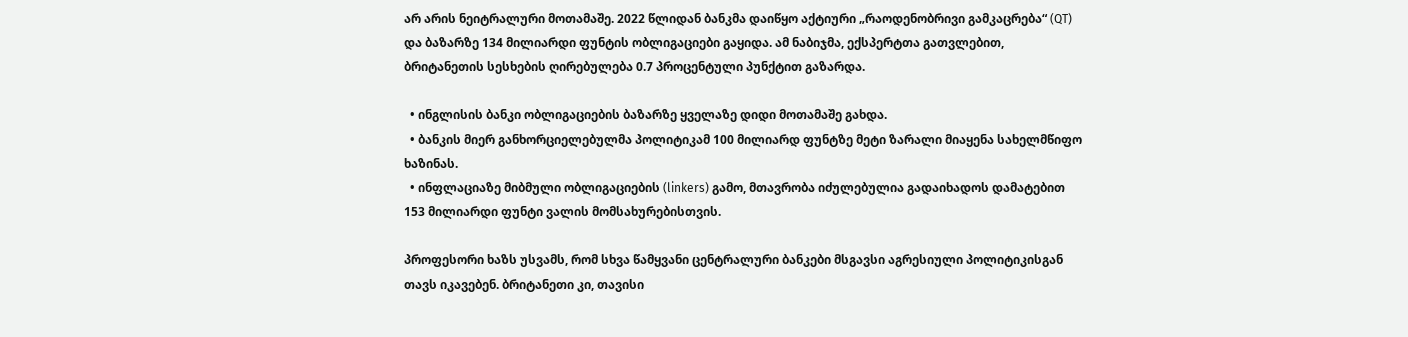არ არის ნეიტრალური მოთამაშე. 2022 წლიდან ბანკმა დაიწყო აქტიური „რაოდენობრივი გამკაცრება“ (QT) და ბაზარზე 134 მილიარდი ფუნტის ობლიგაციები გაყიდა. ამ ნაბიჯმა, ექსპერტთა გათვლებით, ბრიტანეთის სესხების ღირებულება 0.7 პროცენტული პუნქტით გაზარდა.

  • ინგლისის ბანკი ობლიგაციების ბაზარზე ყველაზე დიდი მოთამაშე გახდა.
  • ბანკის მიერ განხორციელებულმა პოლიტიკამ 100 მილიარდ ფუნტზე მეტი ზარალი მიაყენა სახელმწიფო ხაზინას.
  • ინფლაციაზე მიბმული ობლიგაციების (linkers) გამო, მთავრობა იძულებულია გადაიხადოს დამატებით 153 მილიარდი ფუნტი ვალის მომსახურებისთვის.

პროფესორი ხაზს უსვამს, რომ სხვა წამყვანი ცენტრალური ბანკები მსგავსი აგრესიული პოლიტიკისგან თავს იკავებენ. ბრიტანეთი კი, თავისი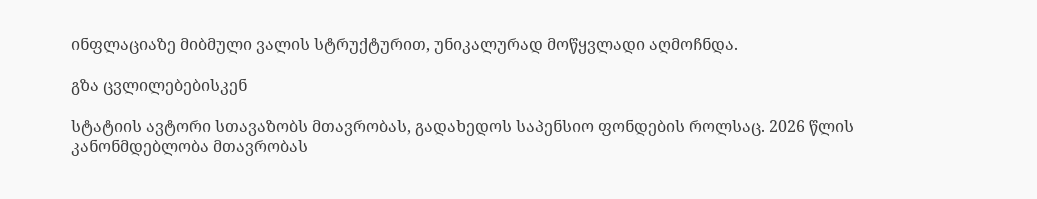ინფლაციაზე მიბმული ვალის სტრუქტურით, უნიკალურად მოწყვლადი აღმოჩნდა.

გზა ცვლილებებისკენ

სტატიის ავტორი სთავაზობს მთავრობას, გადახედოს საპენსიო ფონდების როლსაც. 2026 წლის კანონმდებლობა მთავრობას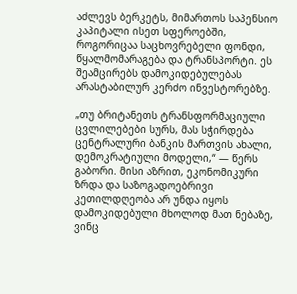აძლევს ბერკეტს, მიმართოს საპენსიო კაპიტალი ისეთ სფეროებში, როგორიცაა საცხოვრებელი ფონდი, წყალმომარაგება და ტრანსპორტი. ეს შეამცირებს დამოკიდებულებას არასტაბილურ კერძო ინვესტორებზე.

„თუ ბრიტანეთს ტრანსფორმაციული ცვლილებები სურს, მას სჭირდება ცენტრალური ბანკის მართვის ახალი, დემოკრატიული მოდელი,“ — წერს გაბორი. მისი აზრით, ეკონომიკური ზრდა და საზოგადოებრივი კეთილდღეობა არ უნდა იყოს დამოკიდებული მხოლოდ მათ ნებაზე, ვინც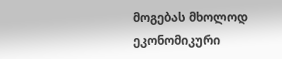მოგებას მხოლოდ ეკონომიკური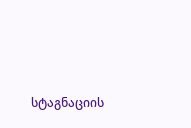სტაგნაციის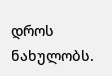დროს ნახულობს.